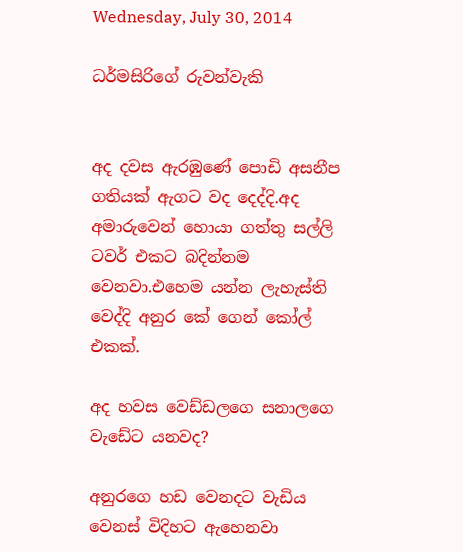Wednesday, July 30, 2014

ධර්මසිරිගේ රුවන්වැකි


අද දවස ඇරඹුණේ පොඩි අසනීප ගතියක් ඇගට වද දෙද්දි.අද අමාරුවෙන් හොයා ගත්තු සල්ලි ටවර් එකට බදින්නම වෙනවා.එහෙම යන්න ලැහැස්ති වෙද්දි අනුර කේ ගෙන් කෝල් එකක්.

අද හවස වෙඩ්ඩලගෙ සනාලගෙ වැඩේට යනවද?

අනුරගෙ හඩ වෙනදට වැඩිය වෙනස් විදිහට ඇහෙනවා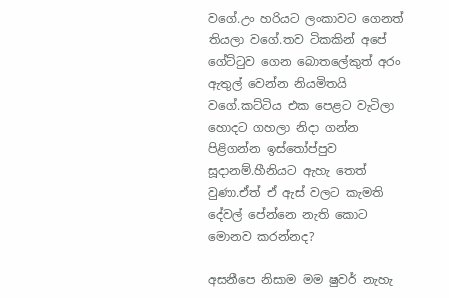වගේ.උං හරියට ලංකාවට ගෙනත් තියලා වගේ.තව ටිකකින් අපේ ගේට්ටුව ගෙන බොතලේකුත් අරං ඇතුල් වෙන්න නියමිතයි වගේ.කට්ටිය එක පෙළට වැටිලා හොදට ගහලා නිදා ගන්න පිළිගන්න ඉස්තෝප්පුව සූදානම්.හීනියට ඇහැ තෙත් වුණා.ඒත් ඒ ඇස් වලට කැමති දේවල් පේන්නෙ නැති කොට මොනව කරන්නද?

අසනීපෙ නිසාම මම ෂුවර් නැහැ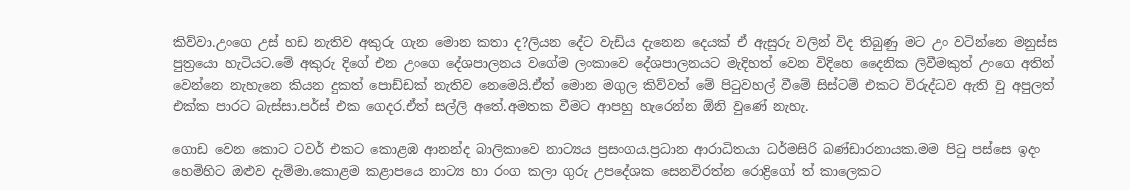කිව්වා.උංගෙ උස් හඩ නැතිව අකුරු ගැන මොන කතා ද?ලියන දේට වැඩිය දැනෙන දෙයක් ඒ ඇසුරු වලින් විද තිබුණු මට උං වටින්නෙ මනුස්ස පුත්‍රයො හැටියට.මේ අකුරු දිගේ එන උංගෙ දේශපාලනය වගේම ලංකාවෙ දේශපාලනයට මැදිහත් වෙන විදිහෙ දෛනික ලිවීමකුත් උංගෙ අතින් වෙන්නෙ නැහැනෙ කියන දුකත් පොඩ්ඩක් නැතිව නෙමෙයි.ඒත් මොන මගුල කිව්වත් මේ පිටුවහල් වීමේ සිස්ටම් එකට විරුද්ධව ඇති වු අපුලත් එක්ක පාරට බැස්සා.පර්ස් එක ගෙදර.ඒත් සල්ලි අතේ.අමතක වීමට ආපහු හැරෙන්න ඕනි වුණේ නැහැ.

ගොඩ වෙන කොට ටවර් එකට කොළඹ ආනන්ද බාලිකාවෙ නාට්‍යය ප්‍රසංගය.ප්‍රධාන ආරාධිතයා ධර්මසිරි බණ්ඩාරනායක.මම පිටු පස්සෙ ඉදං හෙමිහිට ඔළුව දැම්මා.කොළම කළාපයෙ නාට්‍ය හා රංග කලා ගුරු උපදේශක සෙනවිරත්න රොද්‍රිගෝ ත් කාලෙකට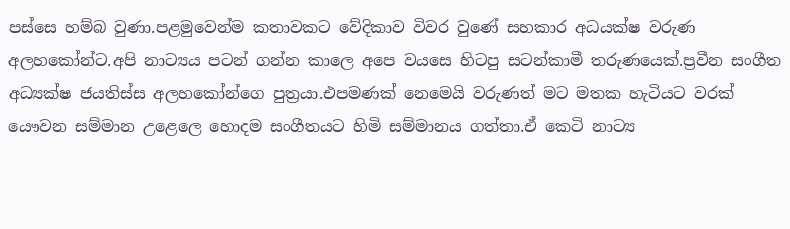පස්සෙ හම්බ වුණා.පළමුවෙන්ම කතාවකට වේදිකාව විවර වුණේ සහකාර අධයක්ෂ වරුණ අලහකෝන්ට.අපි නාට්‍යය පටන් ගන්න කාලෙ අපෙ වයසෙ හිටපු සටන්කාමී තරුණයෙක්.ප්‍රවීන සංගීත අධ්‍යක්ෂ ජයතිස්ස අලහකෝන්ගෙ පුත්‍රයා.එපමණක් නෙමෙයි වරුණත් මට මතක හැටියට වරක් යෞවන සම්මාන උළෙලෙ හොදම සංගීතයට හිමි සම්මානය ගත්තා.ඒ කෙටි නාට්‍ය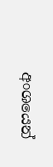අංශයෙන්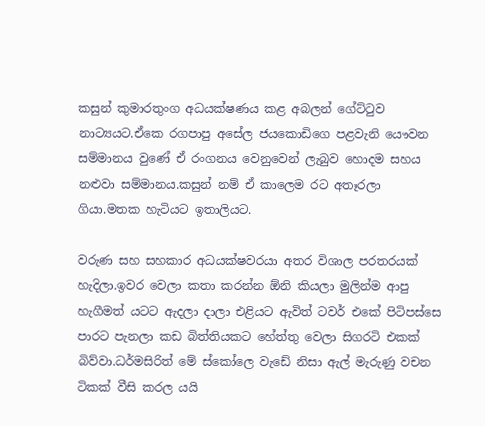කසුන් කුමාරතුංග අධයක්ෂණය කළ අබලන් ගේට්ටුව නාට්‍යයට.ඒකෙ රගපාපු අසේල ජයකොඩිගෙ පළවැනි යෞවන සම්මානය වුණේ ඒ රංගනය වෙනුවෙන් ලැබුව හොදම සහය නළුවා සම්මානය.කසුන් නම් ඒ කාලෙම රට අතෑරලා ගියා.මතක හැටියට ඉතාලියට.

වරුණ සහ සහකාර අධයක්ෂවරයා අතර විශාල පරතරයක් හැදිලා.ඉවර වෙලා කතා කරන්න ඕනි කියලා මුලින්ම ආපු හැගීමත් යටට ඇදලා දාලා එළියට ඇවිත් ටවර් එකේ පිටිපස්සෙ පාරට පැනලා කඩ බිත්තියකට හේත්තු වෙලා සිගරටි එකක් බිව්වා.ධර්මසිරිත් මේ ස්කෝලෙ වැඩේ නිසා ඇල් මැරුණු වචන ටිකක් වීසි කරල යයි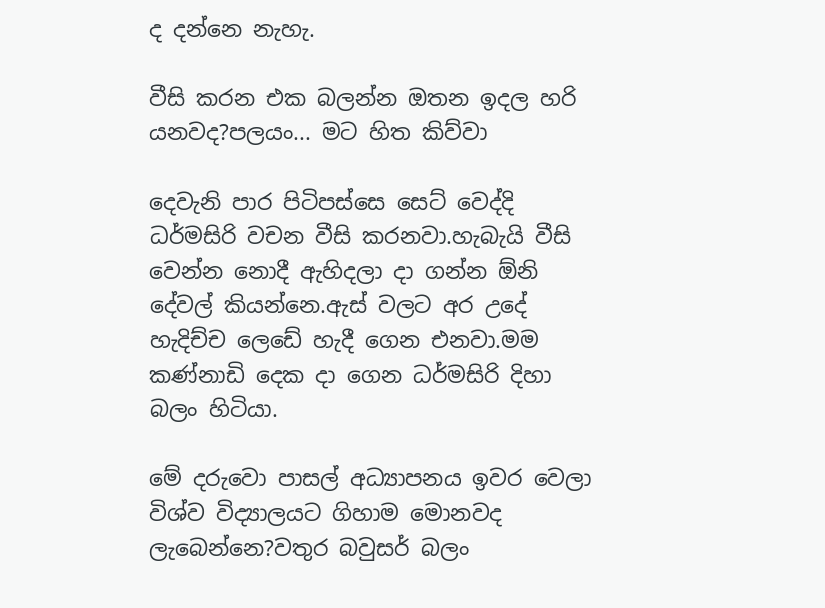ද දන්නෙ නැහැ.

වීසි කරන එක බලන්න ඔතන ඉදල හරි යනවද?පලයං... මට හිත කිව්වා

දෙවැනි පාර පිටිපස්සෙ සෙට් වෙද්දි ධර්මසිරි වචන වීසි කරනවා.හැබැයි වීසි වෙන්න නොදී ඇහිදලා දා ගන්න ඕනි දේවල් කියන්නෙ.ඇස් වලට අර උදේ හැදිච්ච ලෙඩේ හැදී ගෙන එනවා.මම කණ්නාඩි දෙක දා ගෙන ධර්මසිරි දිහා බලං හිටියා.

මේ දරුවො පාසල් අධ්‍යාපනය ඉවර වෙලා විශ්ව විද්‍යාලයට ගිහාම මොනවද ලැබෙන්නෙ?වතුර බවුසර් බලං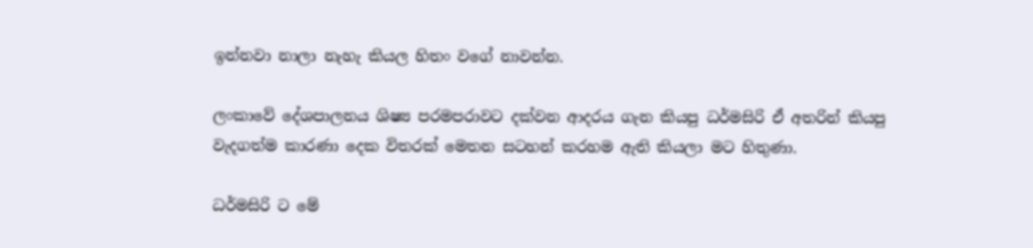ඉන්නවා නාලා නැහැ කියල හිතං වගේ නාවන්න.

ලංකාවේ දේශපාලනය ශිෂ්‍ය පරමපරාවට දක්වන ආදරය ගැන කියපු ධර්මසිරි ඒ අතරින් කියපු වැදගත්ම කාරණා දෙක විතරක් මෙතන සටහන් කරහම ඇති කියලා මට හිතුණා.

ධර්මසිරි ට මේ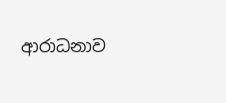ආරාධනාව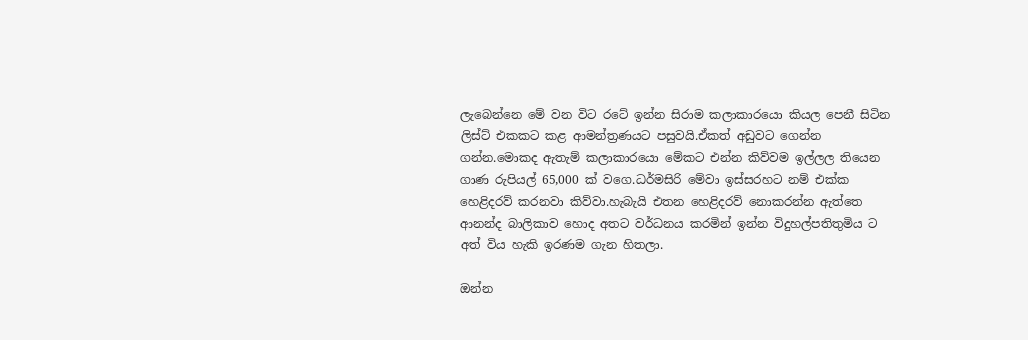ලැබෙන්නෙ මේ වන විට රටේ ඉන්න සිරාම කලාකාරයො කියල පෙනී සිටින ලිස්ට් එකකට කළ ආමන්ත්‍රණයට පසුවයි.ඒකත් අඩුවට ගෙන්න ගන්න.මොකද ඇතැම් කලාකාරයො මේකට එන්න කිව්වම ඉල්ලල තියෙන ගාණ රුපියල් 65,000 ක් වගෙ.ධර්මසිරි මේවා ඉස්සරහට නම් එක්ක හෙළිදරව් කරනවා කිව්වා.හැබැයි එතන හෙළිදරව් නොකරන්න ඇත්තෙ ආනන්ද බාලිකාව හොද අතට වර්ධනය කරමින් ඉන්න විදුහල්පතිතුමිය ට අත් විය හැකි ඉරණම ගැන හිතලා.

ඔන්න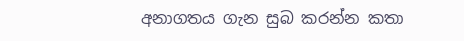අනාගතය ගැන සුබ කරන්න කතා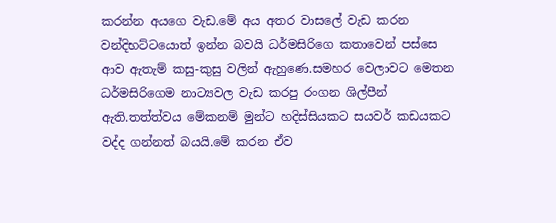කරන්න අයගෙ වැඩ.මේ අය අතර වාසලේ වැඩ කරන වන්දිභට්ටයොත් ඉන්න බවයි ධර්මසිරිගෙ කතාවෙන් පස්සෙ ආව ඇතැම් කසු-කුසු වලින් ඇහුණෙ.සමහර වෙලාවට මෙතන ධර්මසිරිගෙම නාට්‍යවල වැඩ කරපු රංගන ශිල්පීන් ඇති.තත්ත්වය මේකනම් මුන්ට හදිස්සියකට සයවර් කඩයකට වද්ද ගන්නත් බයයි.මේ කරන ඒව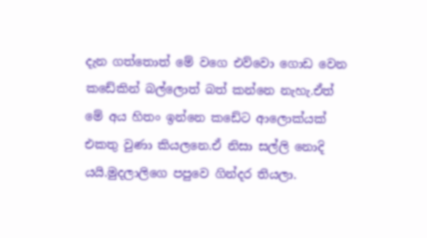දැන ගත්තොත් මේ වගෙ එව්වො ගොඩ වෙන කඩේකින් බල්ලොත් බත් කන්නෙ නැහැ.ඒත් මේ අය හිතං ඉන්නෙ කඩේට ආලොක්යක් එකතු වුණා කියලනෙ.ඒ නිසා සල්ලි නොදි යයි.මුදලාලිගෙ පපුවෙ ගින්දර තියලා.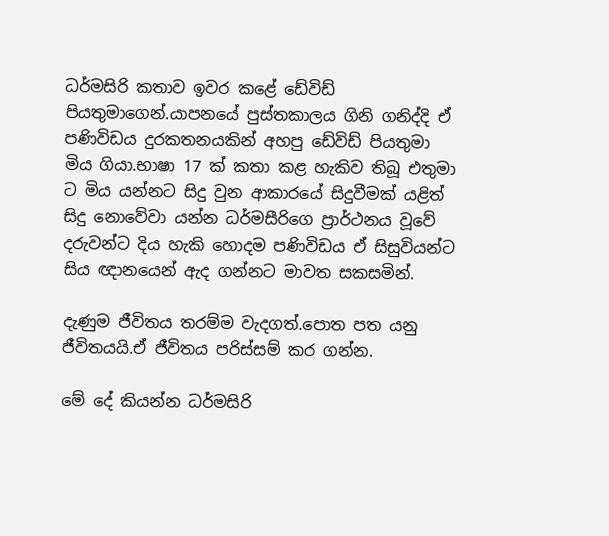ධර්මසිරි කතාව ඉවර කළේ ඩේවිඩ් පියතුමාගෙන්.යාපනයේ පුස්තකාලය ගිනි ගනිද්දි ඒ පණිවිඩය දුරකතනයකින් අහපු ඩේවිඩ් පියතුමා මිය ගියා.භාෂා 17 ක් කතා කළ හැකිව තිබූ එතුමා ට මිය යන්නට සිදු වුන ආකාරයේ සිදුවීමක් යළිත් සිදු නොවේවා යන්න ධර්මසීරිගෙ ප්‍රාර්ථනය වූවේ දරුවන්ට දිය හැකි හොදම පණිවිඩය ඒ සිසුවියන්ට සිය ඥානයෙන් ඇද ගන්නට මාවත සකසමින්.

දැණුම ජීවිතය තරම්ම වැදගත්.පොත පත යනු ජීවිතයයි.ඒ ජීවිතය පරිස්සම් කර ගන්න.

මේ දේ කියන්න ධර්මසිරි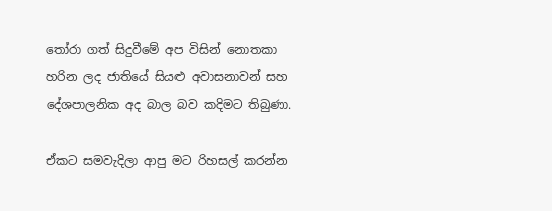තෝරා ගත් සිදුවීමේ අප විසින් නොතකා හරින ලද ජාතියේ සියළු අවාසනාවන් සහ දේශපාලනික අද බාල බව කදිමට තිබුණා.

ඒකට සමවැදිලා ආපු මට රිහසල් කරන්න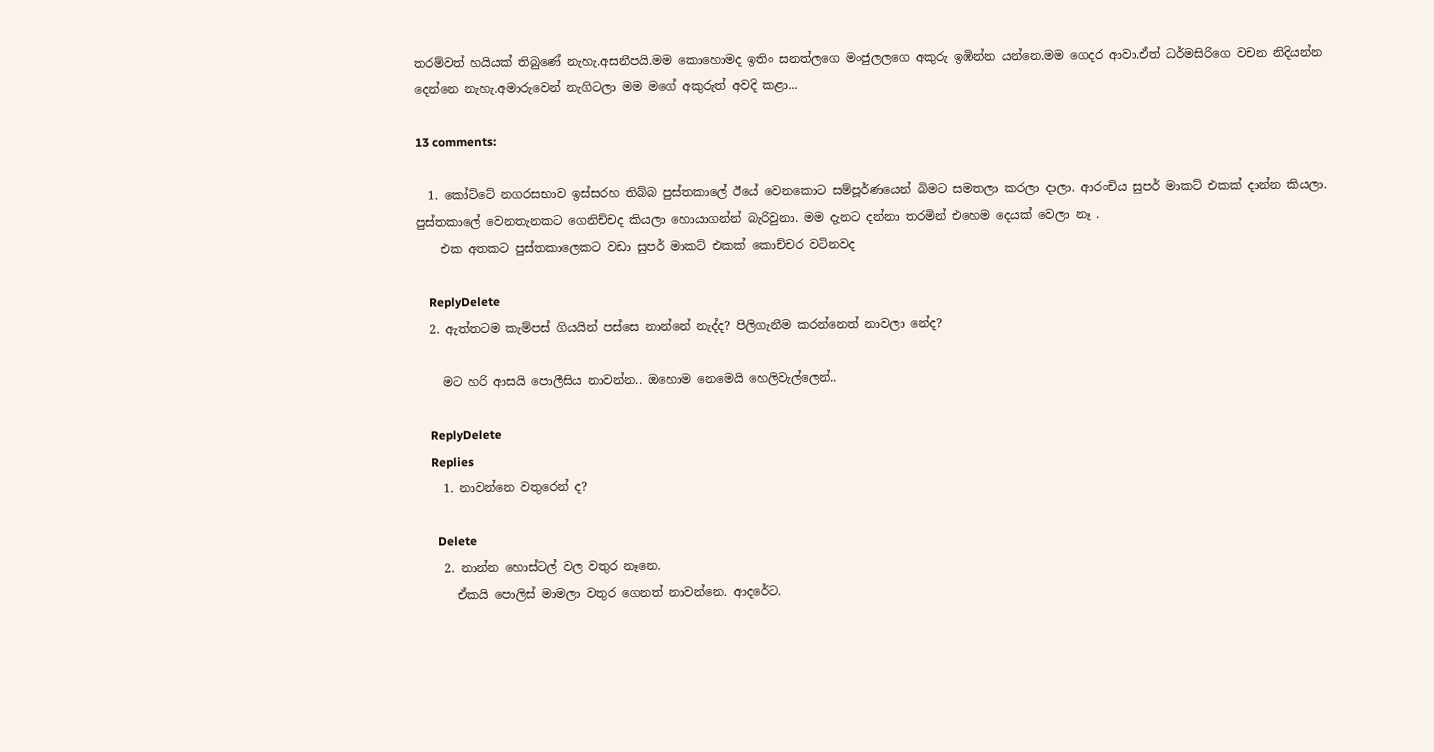තරම්වත් හයියක් තිබුණේ නැහැ.අසනීපයි.මම කොහොමද ඉතිං සනත්ලගෙ මංජුලලගෙ අකුරු ඉඹින්න යන්නෙ.මම ගෙදර ආවා.ඒත් ධර්මසිරිගෙ වචන නිදියන්න දෙන්නෙ නැහැ.අමාරුවෙන් නැගිටලා මම මගේ අකුරුත් අවදි කළා...

13 comments:

  1. කෝට්ටේ නගරසභාව ඉස්සරහ තිබ්බ පුස්තකාලේ ඊයේ වෙනකොට සම්පූර්ණයෙන් බිමට සමතලා කරලා දාලා. ආරංචිය සුපර් මාකට් එකක් දාන්න කියලා. පුස්තකාලේ වෙනතැනකට ගෙනිච්චද කියලා හොයාගන්න් බැරිවුනා. මම දැනට දන්නා තරමින් එහෙම දෙයක් වෙලා නෑ .
    එක අතකට පුස්තකාලෙකට වඩා සුපර් මාකට් එකක් කොච්චර වටිනවද

    ReplyDelete
  2. ඇත්තටම කැම්පස් ගියයින් පස්සෙ නාන්නේ නැද්ද? පිලිගැනීම කරන්නෙත් නාවලා නේද?

    මට හරි ආසයි පොලීසිය නාවන්න.. ඔහොම නෙමෙයි හෙලිවැල්ලෙන්..

    ReplyDelete
    Replies
    1. නාවන්නෙ වතුරෙන් ද?

      Delete
    2. නාන්න හොස්ටල් වල වතුර නෑනෙ.
      ඒකයි පොලිස් මාමලා වතුර ගෙනත් නාවන්නෙ. ආදරේට.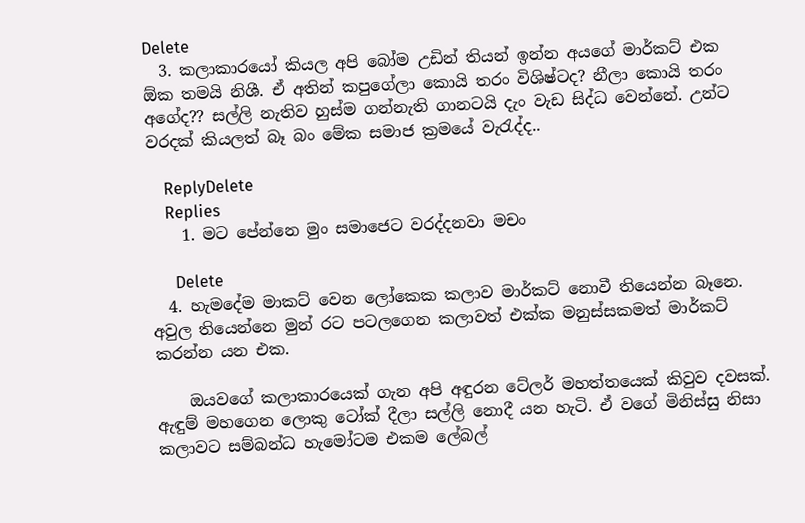Delete
  3. කලාකාරයෝ කියල අපි බෝම උඩින් තියන් ඉන්න අයගේ මාර්කට් එක ඕක තමයි නිශී. ඒ අතින් කපුගේලා කොයි තරං විශිෂ්ටද? නීලා කොයි තරං අගේද?? සල්ලි නැතිව හුස්ම ගන්නැති ගානටයි දැං වැඩ සිද්ධ වෙන්නේ. උන්ට වරදක් කියලත් බෑ බං මේක සමාජ ක්‍රමයේ වැරැද්ද..

    ReplyDelete
    Replies
    1. මට පේන්නෙ මුං සමාජෙට වරද්දනවා මචං

      Delete
  4. හැමදේම මාකට් වෙන ලෝකෙක කලාව මාර්කට් නොවී තියෙන්න බෑනෙ. අවුල තියෙන්නෙ මුන් රට පටලගෙන කලාවත් එක්ක මනුස්සකමත් මාර්කට් කරන්න යන එක.

    ඔයවගේ කලාකාරයෙක් ගැන අපි අඳුරන ටේලර් මහත්තයෙක් කිවුව දවසක්. ඇඳුම් මහගෙන ලොකු ටෝක් දීලා සල්ලි නොදී යන හැටි. ඒ වගේ මිනිස්සු නිසා කලාවට සම්බන්ධ හැමෝටම එකම ලේබල්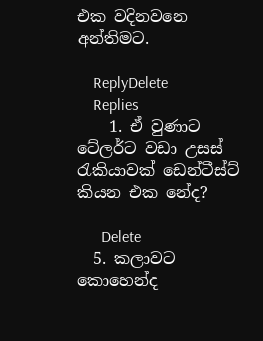එක වදිනවනෙ අන්තිමට.

    ReplyDelete
    Replies
    1. ඒ වුණාට ටේලර්ට වඩා උසස් රැකියාවක් ඩෙන්ටීස්ට් කියන එක නේද?

      Delete
  5. කලාවට කොහෙන්ද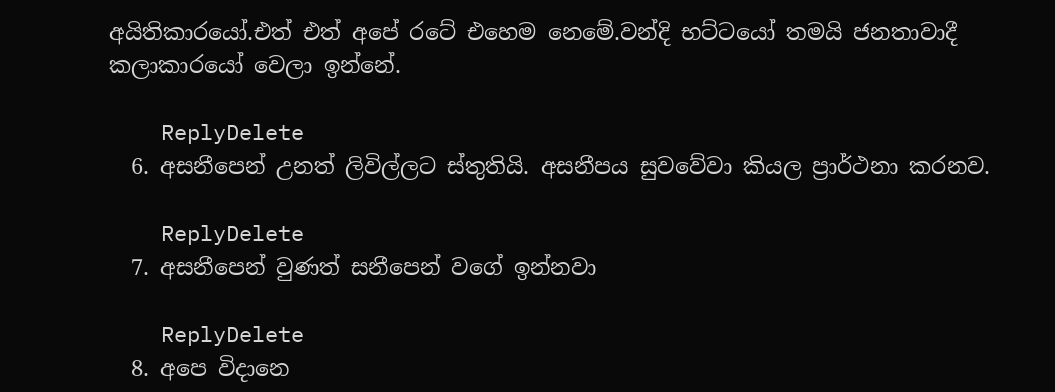අයිතිකාරයෝ.එත් එත් අපේ රටේ එහෙම නෙමේ.වන්දි භට්ටයෝ තමයි ජනතාවාදී කලාකාරයෝ වෙලා ඉන්නේ.

    ReplyDelete
  6. අසනීපෙන් උනත් ලිවිල්ලට ස්තුතියි. අසනීපය සුවවේවා කියල ප්‍රාර්ථනා කරනව.

    ReplyDelete
  7. අසනීපෙන් වුණත් සනීපෙන් වගේ ඉන්නවා

    ReplyDelete
  8. අපෙ විදානෙ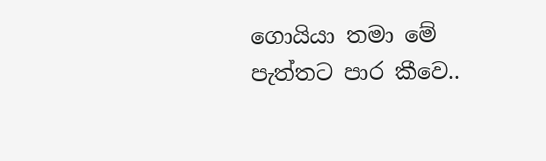ගොයියා තමා මේ පැත්තට පාර කීවෙ..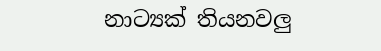නාට්‍යක් තියනවලු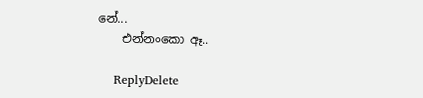නේ...
    එන්නංකො ඈ..

    ReplyDelete